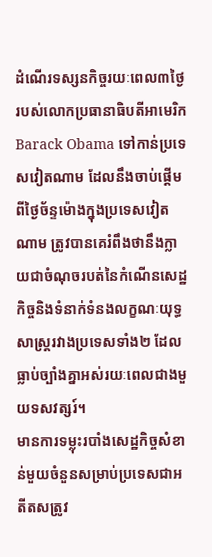ដំណើរទស្សនកិច្ចរយៈពេល៣ថ្ងៃរបស់លោកប្រធានាធិបតីអាមេរិក Barack Obama ទៅកាន់ប្រទេសវៀតណាម ដែលនឹងចាប់ផ្តើមពីថ្ងៃច័ន្ទម៉ោងក្នុងប្រទេសវៀតណាម ត្រូវបានគេរំពឹងថានឹងក្លាយជាចំណុចរបត់នៃកំណើនសេដ្ឋកិច្ចនិងទំនាក់ទំនងលក្ខណៈយុទ្ធសាស្រ្តរវាងប្រទេសទាំង២ ដែលធ្លាប់ច្បាំងគ្នាអស់រយៈពេលជាងមួយទសវត្សរ៍។
មានការទម្លុះរបាំងសេដ្ឋកិច្ចសំខាន់មួយចំនួនសម្រាប់ប្រទេសជាអតីតសត្រូវ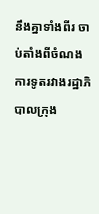នឹងគ្នាទាំងពីរ ចាប់តាំងពីចំណងការទូតរវាងរដ្ឋាភិបាលក្រុង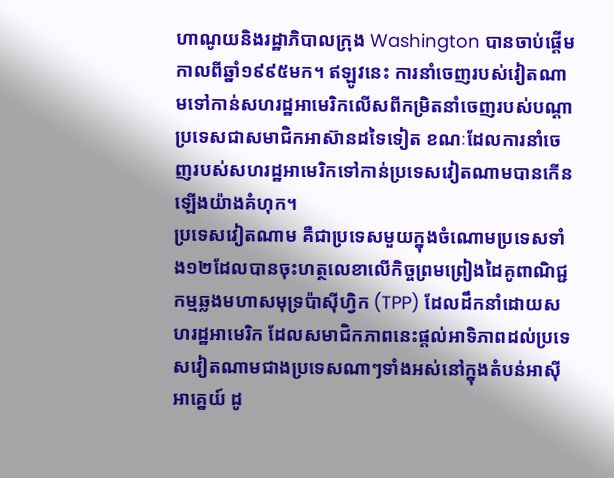ហាណូយនិងរដ្ឋាភិបាលក្រុង Washington បានចាប់ផ្តើមកាលពីឆ្នាំ១៩៩៥មក។ ឥឡូវនេះ ការនាំចេញរបស់វៀតណាមទៅកាន់សហរដ្ឋអាមេរិកលើសពីកម្រិតនាំចេញរបស់បណ្តាប្រទេសជាសមាជិកអាស៊ានដទៃទៀត ខណៈដែលការនាំចេញរបស់សហរដ្ឋអាមេរិកទៅកាន់ប្រទេសវៀតណាមបានកើនឡើងយ៉ាងគំហុក។
ប្រទេសវៀតណាម គឺជាប្រទេសមួយក្នុងចំណោមប្រទេសទាំង១២ដែលបានចុះហត្ថលេខាលើកិច្ចព្រមព្រៀងដៃគូពាណិជ្ជកម្មឆ្លងមហាសមុទ្រប៉ាស៊ីហ្វិក (TPP) ដែលដឹកនាំដោយសហរដ្ឋអាមេរិក ដែលសមាជិកភាពនេះផ្តល់អាទិភាពដល់ប្រទេសវៀតណាមជាងប្រទេសណាៗទាំងអស់នៅក្នុងតំបន់អាស៊ីអាគ្នេយ៍ ដូ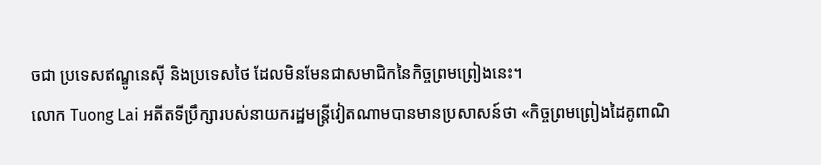ចជា ប្រទេសឥណ្ឌូនេស៊ី និងប្រទេសថៃ ដែលមិនមែនជាសមាជិកនៃកិច្ចព្រមព្រៀងនេះ។
លោក Tuong Lai អតីតទីប្រឹក្សារបស់នាយករដ្ឋមន្ត្រីវៀតណាមបានមានប្រសាសន៍ថា «កិច្ចព្រមព្រៀងដៃគូពាណិ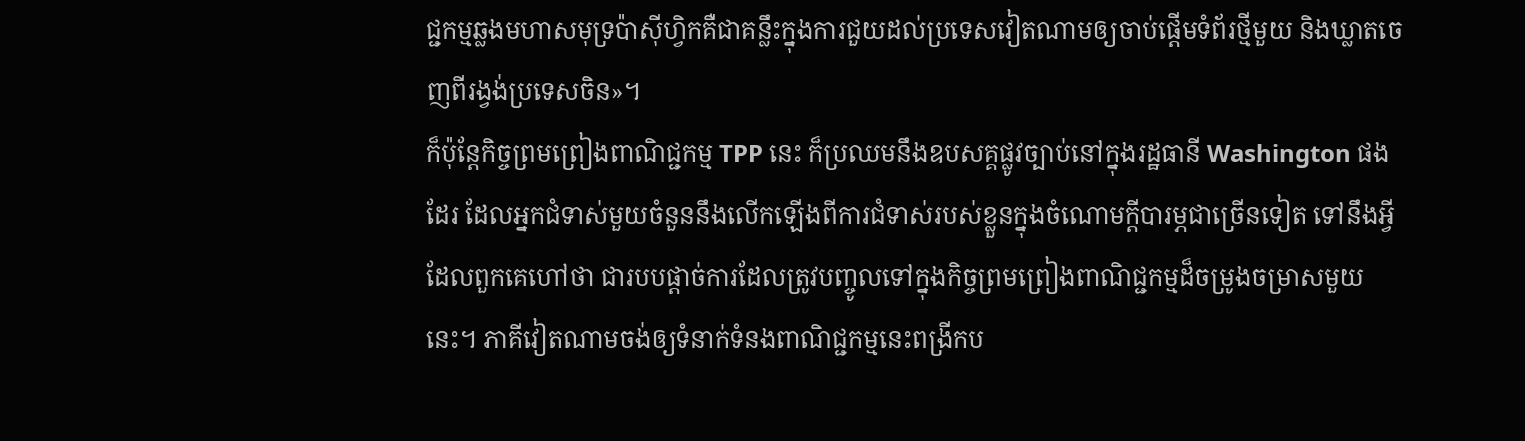ជ្ជកម្មឆ្លងមហាសមុទ្រប៉ាស៊ីហ្វិកគឺជាគន្លឹះក្នុងការជួយដល់ប្រទេសវៀតណាមឲ្យចាប់ផ្តើមទំព័រថ្មីមួយ និងឃ្លាតចេញពីរង្វង់ប្រទេសចិន»។
ក៏ប៉ុន្តែកិច្ចព្រមព្រៀងពាណិជ្ជកម្ម TPP នេះ ក៏ប្រឈមនឹងឧបសគ្គផ្លូវច្បាប់នៅក្នុងរដ្ឋធានី Washington ផងដែរ ដែលអ្នកជំទាស់មួយចំនួននឹងលើកឡើងពីការជំទាស់របស់ខ្លួនក្នុងចំណោមក្តីបារម្ភជាច្រើនទៀត ទៅនឹងអ្វីដែលពួកគេហៅថា ជារបបផ្តាច់ការដែលត្រូវបញ្ចូលទៅក្នុងកិច្ចព្រមព្រៀងពាណិជ្ជកម្មដ៏ចម្រូងចម្រាសមួយនេះ។ ភាគីវៀតណាមចង់ឲ្យទំនាក់ទំនងពាណិជ្ជកម្មនេះពង្រីកប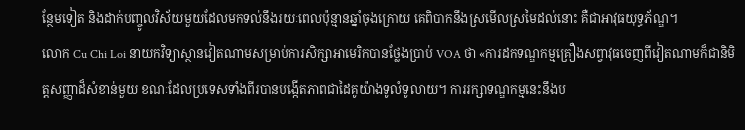ន្ថែមទៀត និងដាក់បញ្ចូលវិស័យមួយដែលមកទល់នឹងរយៈពេលប៉ុន្មានឆ្នាំចុងក្រោយ គេពិបាកនឹងស្រមើលស្រមៃដល់នោះ គឺជាអាវុធយុទ្ធភ័ណ្ឌ។
លោក Cu Chi Loi នាយកវិទ្យាស្ថានវៀតណាមសម្រាប់ការសិក្សាអាមេរិកបានថ្លែងប្រាប់ VOA ថា «ការដកទណ្ឌកម្មគ្រឿងសព្វាវុធចេញពីវៀតណាមក៏ជានិមិត្តសញ្ញាដ៏សំខាន់មួយ ខណៈដែលប្រទេសទាំងពីរបានបង្កើតភាពជាដៃគូយ៉ាងទូលំទូលាយ។ ការរក្សាទណ្ឌកម្មនេះនឹងប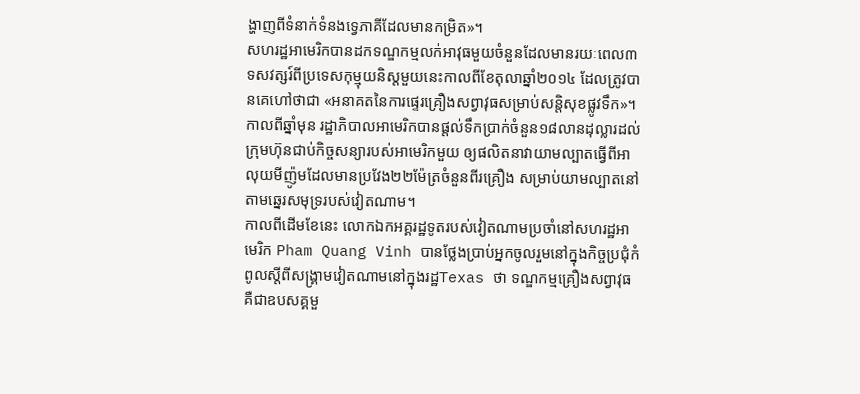ង្ហាញពីទំនាក់ទំនងទ្វេភាគីដែលមានកម្រិត»។
សហរដ្ឋអាមេរិកបានដកទណ្ឌកម្មលក់អាវុធមួយចំនួនដែលមានរយៈពេល៣ទសវត្សរ៍ពីប្រទេសកុម្មុយនិស្តមួយនេះកាលពីខែតុលាឆ្នាំ២០១៤ ដែលត្រូវបានគេហៅថាជា «អនាគតនៃការផ្ទេរគ្រឿងសព្វាវុធសម្រាប់សន្តិសុខផ្លូវទឹក»។ កាលពីឆ្នាំមុន រដ្ឋាភិបាលអាមេរិកបានផ្តល់ទឹកប្រាក់ចំនួន១៨លានដុល្លារដល់ក្រុមហ៊ុនជាប់កិច្ចសន្យារបស់អាមេរិកមួយ ឲ្យផលិតនាវាយាមល្បាតធ្វើពីអាលុយមីញ៉ូមដែលមានប្រវែង២២ម៉ែត្រចំនួនពីរគ្រឿង សម្រាប់យាមល្បាតនៅតាមឆ្នេរសមុទ្ររបស់វៀតណាម។
កាលពីដើមខែនេះ លោកឯកអគ្គរដ្ឋទូតរបស់វៀតណាមប្រចាំនៅសហរដ្ឋអាមេរិក Pham Quang Vinh បានថ្លែងប្រាប់អ្នកចូលរួមនៅក្នុងកិច្ចប្រជុំកំពូលស្តីពីសង្គ្រាមវៀតណាមនៅក្នុងរដ្ឋTexas ថា ទណ្ឌកម្មគ្រឿងសព្វាវុធគឺជាឧបសគ្គមួ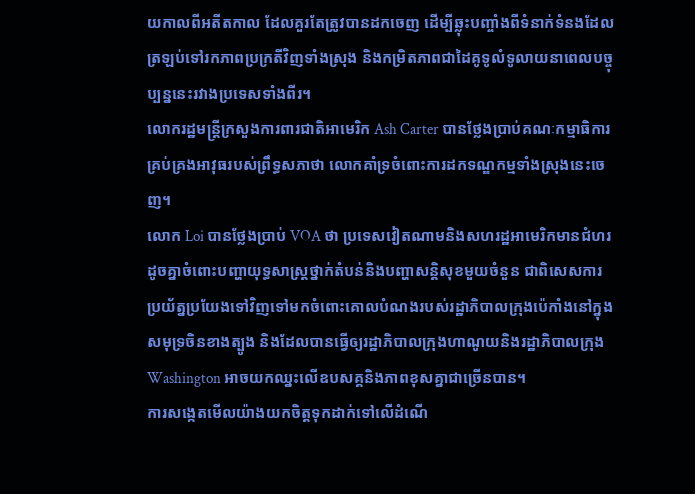យកាលពីអតីតកាល ដែលគួរតែត្រូវបានដកចេញ ដើម្បីឆ្លុះបញ្ចាំងពីទំនាក់ទំនងដែលត្រឡប់ទៅរកភាពប្រក្រតីវិញទាំងស្រុង និងកម្រិតភាពជាដៃគូទូលំទូលាយនាពេលបច្ចុប្បន្ននេះរវាងប្រទេសទាំងពីរ។
លោករដ្ឋមន្ត្រីក្រសួងការពារជាតិអាមេរិក Ash Carter បានថ្លែងប្រាប់គណៈកម្មាធិការគ្រប់គ្រងអាវុធរបស់ព្រឹទ្ធសភាថា លោកគាំទ្រចំពោះការដកទណ្ឌកម្មទាំងស្រុងនេះចេញ។
លោក Loi បានថ្លែងប្រាប់ VOA ថា ប្រទេសវៀតណាមនិងសហរដ្ឋអាមេរិកមានជំហរដូចគ្នាចំពោះបញ្ហាយុទ្ធសាស្រ្តថ្នាក់តំបន់និងបញ្ហាសន្តិសុខមួយចំនួន ជាពិសេសការប្រយ័ត្នប្រយែងទៅវិញទៅមកចំពោះគោលបំណងរបស់រដ្ឋាភិបាលក្រុងប៉េកាំងនៅក្នុងសមុទ្រចិនខាងត្បូង និងដែលបានធ្វើឲ្យរដ្ឋាភិបាលក្រុងហាណូយនិងរដ្ឋាភិបាលក្រុង Washington អាចយកឈ្នះលើឧបសគ្គនិងភាពខុសគ្នាជាច្រើនបាន។
ការសង្កេតមើលយ៉ាងយកចិត្តទុកដាក់ទៅលើដំណើ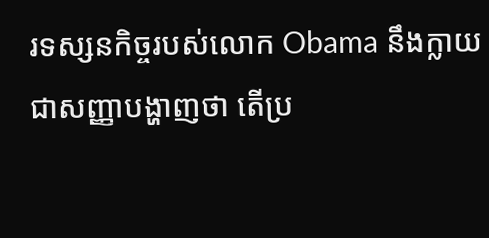រទស្សនកិច្ចរបស់លោក Obama នឹងក្លាយជាសញ្ញាបង្ហាញថា តើប្រ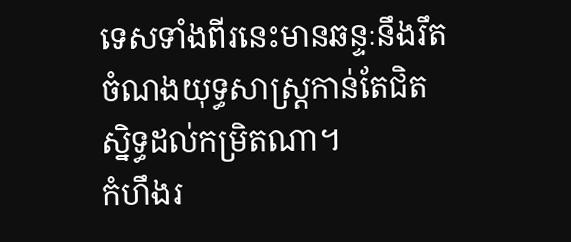ទេសទាំងពីរនេះមានឆន្ទៈនឹងរឹតចំណងយុទ្ធសាស្រ្តកាន់តែជិតស្និទ្ធដល់កម្រិតណា។
កំហឹងរ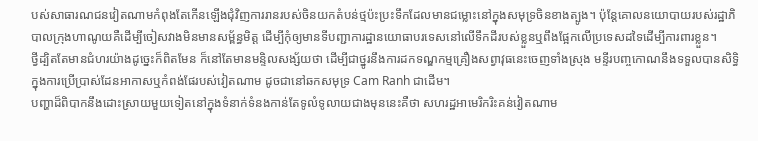បស់សាធារណជនវៀតណាមកំពុងតែកើនឡើងជុំវិញការរានរបស់ចិនយកតំបន់ថ្មប៉ះប្រះទឹកដែលមានជម្លោះនៅក្នុងសមុទ្រចិនខាងត្បូង។ ប៉ុន្តែគោលនយោបាយរបស់រដ្ឋាភិបាលក្រុងហាណូយគឺដើម្បីចៀសវាងមិនមានសម្ព័ន្ធមិត្ត ដើម្បីកុំឲ្យមានទីបញ្ជាការដ្ឋានយោធាបរទេសនៅលើទឹកដីរបស់ខ្លួនឬពឹងផ្អែកលើប្រទេសដទៃដើម្បីការពារខ្លួន។
ថ្វីដ្បិតតែមានជំហរយ៉ាងដូច្នេះក៏ពិតមែន ក៏នៅតែមានមន្ទិលសង្ស័យថា ដើម្បីជាថ្នូរនឹងការដកទណ្ឌកម្មគ្រឿងសព្វាវុធនេះចេញទាំងស្រុង មន្ទីរបញ្ចកោណនឹងទទួលបានសិទ្ធិក្នុងការប្រើប្រាស់ដែនអាកាសឬកំពង់ផែរបស់វៀតណាម ដូចជានៅឆកសមុទ្រ Cam Ranh ជាដើម។
បញ្ហាដ៏ពិបាកនឹងដោះស្រាយមួយទៀតនៅក្នុងទំនាក់ទំនងកាន់តែទូលំទូលាយជាងមុននេះគឺថា សហរដ្ឋអាមេរិករិះគន់វៀតណាម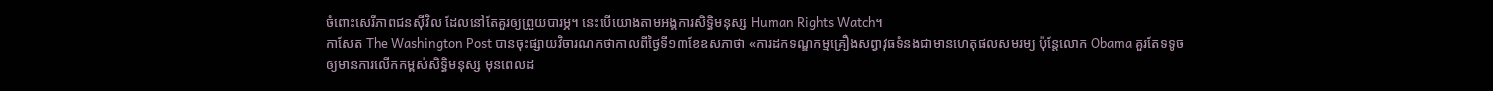ចំពោះសេរីភាពជនស៊ីវិល ដែលនៅតែគួរឲ្យព្រួយបារម្ភ។ នេះបើយោងតាមអង្គការសិទ្ធិមនុស្ស Human Rights Watch។
កាសែត The Washington Post បានចុះផ្សាយវិចារណកថាកាលពីថ្ងៃទី១៣ខែឧសភាថា «ការដកទណ្ឌកម្មគ្រឿងសព្វាវុធទំនងជាមានហេតុផលសមរម្យ ប៉ុន្តែលោក Obama គួរតែទទូចឲ្យមានការលើកកម្ពស់សិទ្ធិមនុស្ស មុនពេលដ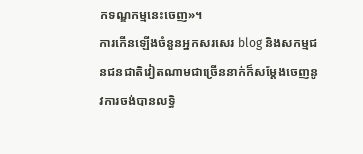កទណ្ឌកម្មនេះចេញ»។
ការកើនឡើងចំនួនអ្នកសរសេរ blog និងសកម្មជនជនជាតិវៀតណាមជាច្រើននាក់ក៏សម្តែងចេញនូវការចង់បានលទ្ធិ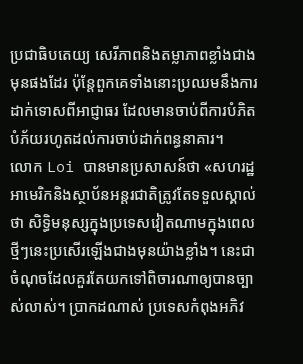ប្រជាធិបតេយ្យ សេរីភាពនិងតម្លាភាពខ្លាំងជាងមុនផងដែរ ប៉ុន្តែពួកគេទាំងនោះប្រឈមនឹងការដាក់ទោសពីអាជ្ញាធរ ដែលមានចាប់ពីការបំភិតបំភ័យរហូតដល់ការចាប់ដាក់ពន្ធនាគារ។
លោក Loi បានមានប្រសាសន៍ថា «សហរដ្ឋអាមេរិកនិងស្ថាប័នអន្តរជាតិត្រូវតែទទួលស្គាល់ថា សិទ្ធិមនុស្សក្នុងប្រទេសវៀតណាមក្នុងពេលថ្មីៗនេះប្រសើរឡើងជាងមុនយ៉ាងខ្លាំង។ នេះជាចំណុចដែលគួរតែយកទៅពិចារណាឲ្យបានច្បាស់លាស់។ ប្រាកដណាស់ ប្រទេសកំពុងអភិវ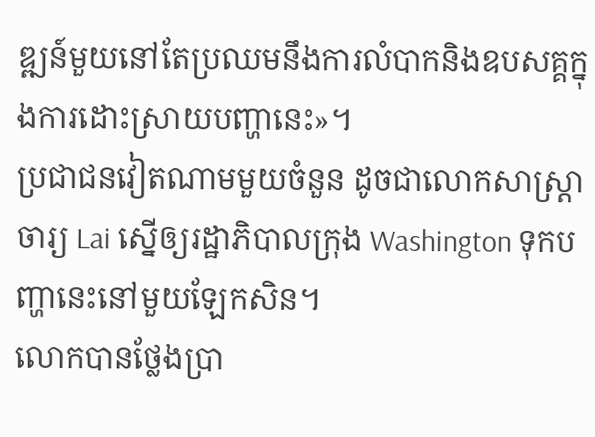ឌ្ឍន៍មួយនៅតែប្រឈមនឹងការលំបាកនិងឧបសគ្គក្នុងការដោះស្រាយបញ្ហានេះ»។
ប្រជាជនវៀតណាមមួយចំនួន ដូចជាលោកសាស្ត្រាចារ្យ Lai ស្នើឲ្យរដ្ឋាភិបាលក្រុង Washington ទុកបញ្ហានេះនៅមួយឡែកសិន។
លោកបានថ្លែងប្រា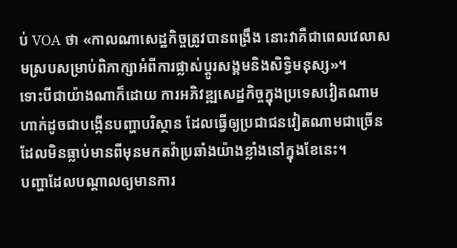ប់ VOA ថា «កាលណាសេដ្ឋកិច្ចត្រូវបានពង្រឹង នោះវាគឺជាពេលវេលាសមស្របសម្រាប់ពិភាក្សាអំពីការផ្លាស់ប្ដូរសង្គមនិងសិទ្ធិមនុស្ស»។
ទោះបីជាយ៉ាងណាក៏ដោយ ការអភិវឌ្ឍសេដ្ឋកិច្ចក្នុងប្រទេសវៀតណាមហាក់ដូចជាបង្កើនបញ្ហាបរិស្ថាន ដែលធ្វើឲ្យប្រជាជនវៀតណាមជាច្រើនដែលមិនធ្លាប់មានពីមុនមកតវ៉ាប្រឆាំងយ៉ាងខ្លាំងនៅក្នុងខែនេះ។
បញ្ហាដែលបណ្តាលឲ្យមានការ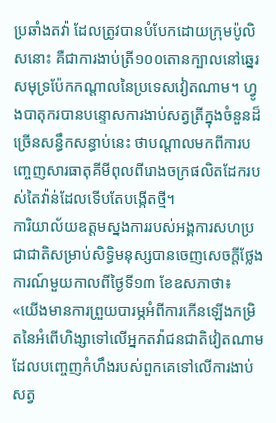ប្រឆាំងតវ៉ា ដែលត្រូវបានបំបែកដោយក្រុមប៉ូលិសនោះ គឺជាការងាប់ត្រី១០០តោនក្បាលនៅឆ្នេរសមុទ្រប៉ែកកណ្តាលនៃប្រទេសវៀតណាម។ ហ្វូងបាតុករបានបន្ទោសការងាប់សត្វត្រីក្នុងចំនួនដ៏ច្រើនសន្ធឹកសន្ធាប់នេះ ថាបណ្តាលមកពីការបញ្ចេញសារធាតុគីមីពុលពីរោងចក្រផលិតដែករបស់តៃវ៉ាន់ដែលទើបតែបង្កើតថ្មី។
ការិយាល័យឧត្តមស្នងការរបស់អង្គការសហប្រជាជាតិសម្រាប់សិទ្ធិមនុស្សបានចេញសេចក្តីថ្លែងការណ៍មួយកាលពីថ្ងៃទី១៣ ខែឧសភាថា៖
«យើងមានការព្រួយបារម្ភអំពីការកើនឡើងកម្រិតនៃអំពើហិង្សាទៅលើអ្នកតវ៉ាជនជាតិវៀតណាម ដែលបញ្ចេញកំហឹងរបស់ពួកគេទៅលើការងាប់សត្វ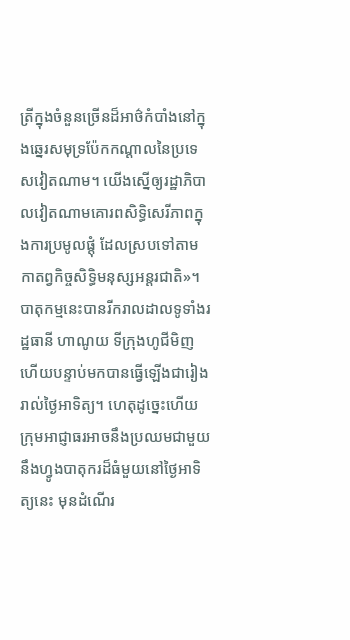ត្រីក្នុងចំនួនច្រើនដ៏អាថ៌កំបាំងនៅក្នុងឆ្នេរសមុទ្រប៉ែកកណ្តាលនៃប្រទេសវៀតណាម។ យើងស្នើឲ្យរដ្ឋាភិបាលវៀតណាមគោរពសិទ្ធិសេរីភាពក្នុងការប្រមូលផ្តុំ ដែលស្របទៅតាមកាតព្វកិច្ចសិទ្ធិមនុស្សអន្តរជាតិ»។
បាតុកម្មនេះបានរីករាលដាលទូទាំងរដ្ឋធានី ហាណូយ ទីក្រុងហូជីមិញ ហើយបន្ទាប់មកបានធ្វើឡើងជារៀងរាល់ថ្ងៃអាទិត្យ។ ហេតុដូច្នេះហើយ ក្រុមអាជ្ញាធរអាចនឹងប្រឈមជាមួយនឹងហ្វូងបាតុករដ៏ធំមួយនៅថ្ងៃអាទិត្យនេះ មុនដំណើរ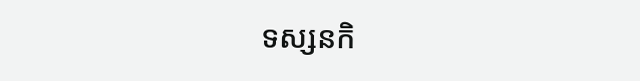ទស្សនកិ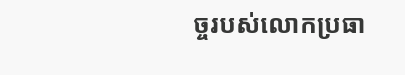ច្ចរបស់លោកប្រធា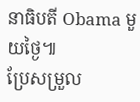នាធិបតី Obama មួយថ្ងៃ៕
ប្រែសម្រួល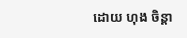ដោយ ហុង ចិន្តា